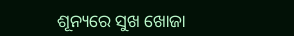ଶୂନ୍ୟରେ ସୁଖ ଖୋଜା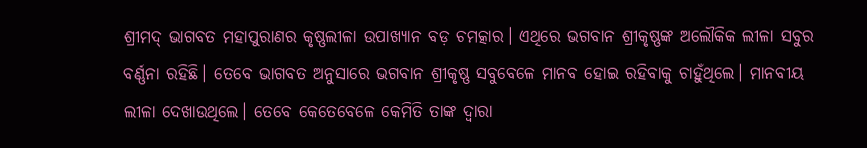ଶ୍ରୀମଦ୍‌ ଭାଗବତ ମହାପୁରାଣର କୃଷ୍ଣଲୀଳା ଉପାଖ୍ୟାନ ବଡ଼ ଚମତ୍କାର। ଏଥିରେ ଭଗବାନ ଶ୍ରୀକୃଷ୍ଣଙ୍କ ଅଲୌକିକ ଲୀଳା ସବୁର ବର୍ଣ୍ଣନା ରହିଛି। ତେବେ ଭାଗବତ ଅନୁସାରେ ଭଗବାନ ଶ୍ରୀକୃଷ୍ଣ ସବୁବେଳେ ମାନବ ହୋଇ ରହିବାକୁ ଚାହୁଁଥିଲେ। ମାନବୀୟ ଲୀଳା ଦେଖାଉଥିଲେ। ତେବେ କେତେବେଳେ କେମିତି ତାଙ୍କ ଦ୍ୱାରା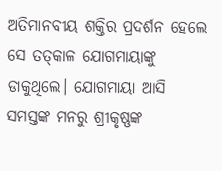ଅତିମାନବୀୟ ଶକ୍ତିର ପ୍ରଦର୍ଶନ ହେଲେ ସେ ତତ୍‌କାଳ ଯୋଗମାୟାଙ୍କୁ ଡାକୁଥିଲେ। ଯୋଗମାୟା ଆସି ସମସ୍ତଙ୍କ ମନରୁ ଶ୍ରୀକୃଷ୍ଣଙ୍କ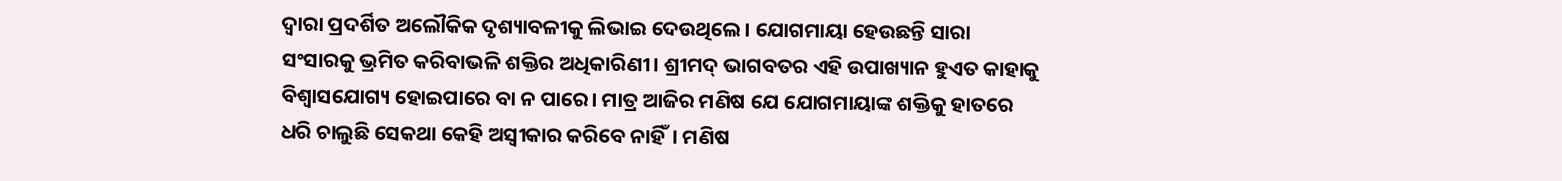ଦ୍ୱାରା ପ୍ରଦର୍ଶିତ ଅଲୌକିକ ଦୃଶ୍ୟାବଳୀକୁ ଲିଭାଇ ଦେଉଥିଲେ। ଯୋଗମାୟା ହେଉଛନ୍ତି ସାରା ସଂସାରକୁ ଭ୍ରମିତ କରିବାଭଳି ଶକ୍ତିର ଅଧିକାରିଣୀ। ଶ୍ରୀମଦ୍‌ ଭାଗବତର ଏହି ଉପାଖ୍ୟାନ ହୁଏତ କାହାକୁ ବିଶ୍ୱାସଯୋଗ୍ୟ ହୋଇପାରେ ବା ନ ପାରେ। ମାତ୍ର ଆଜିର ମଣିଷ ଯେ ଯୋଗମାୟାଙ୍କ ଶକ୍ତିକୁ ହାତରେ ଧରି ଚାଲୁଛି ସେକଥା କେହି ଅସ୍ବୀକାର କରିବେ ନାହିଁ। ମଣିଷ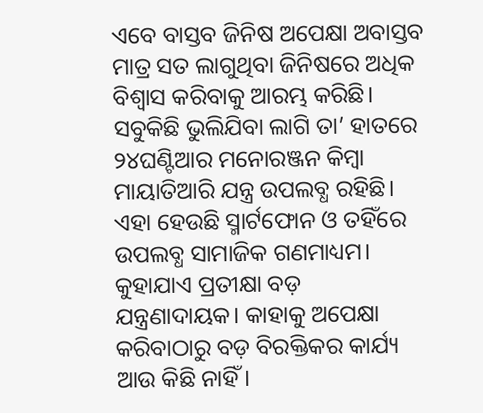ଏବେ ବାସ୍ତବ ଜିନିଷ ଅପେକ୍ଷା ଅବାସ୍ତବ ମାତ୍ର ସତ ଲାଗୁଥିବା ଜିନିଷରେ ଅଧିକ ବିଶ୍ୱାସ କରିବାକୁ ଆରମ୍ଭ କରିଛି। ସବୁକିଛି ଭୁଲିଯିବା ଲାଗି ତା’ ହାତରେ ୨୪ଘଣ୍ଟିଆର ମନୋରଞ୍ଜନ କିମ୍ବା ମାୟାତିଆରି ଯନ୍ତ୍ର ଉପଲବ୍ଧ ରହିଛି। ଏହା ହେଉଛି ସ୍ମାର୍ଟଫୋନ ଓ ତହିଁରେ ଉପଲବ୍ଧ ସାମାଜିକ ଗଣମାଧ୍ୟମ।
କୁହାଯାଏ ପ୍ରତୀକ୍ଷା ବଡ଼ ଯନ୍ତ୍ରଣାଦାୟକ। କାହାକୁ ଅପେକ୍ଷା କରିବାଠାରୁ ବଡ଼ ବିରକ୍ତିକର କାର୍ଯ୍ୟ ଆଉ କିଛି ନାହିଁ।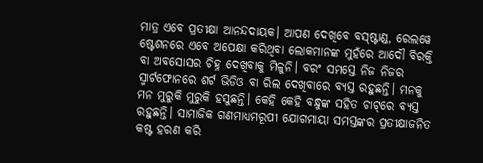ମାତ୍ର ଏବେ ପ୍ରତୀକ୍ଷା ଆନନ୍ଦଦାୟକ। ଆପଣ ଦେଖିବେ ବସ୍‌ଷ୍ଟାଣ୍ଡ, ରେଲୱେ ଷ୍ଟେଶନରେ ଏବେ ଅପେକ୍ଷା କରିଥିବା ଲୋକମାନଙ୍କ ମୁହଁରେ ଆଦୌ ବିରକ୍ତି ବା ଅବସୋସର ଚିହ୍ନ ଦେଖିବାକୁ ମିଳୁନି। ବରଂ ସମସ୍ତେ ନିଜ ନିଜର ସ୍ମାର୍ଟଫୋନରେ ଶର୍ଟ ଭିଡିଓ ବା ରିଲ ଦେଖିବାରେ ବ୍ୟସ୍ତ ରହୁଛନ୍ତି। ମନକୁ ମନ ମୁରୁକି ମୁରୁକି ହସୁଛନ୍ତି। କେହି କେହି ବନ୍ଧୁଙ୍କ ସହିତ ଚାଟ୍‌ରେ ବ୍ୟସ୍ତ ରହୁଛନ୍ତି। ସାମାଜିକ ଗଣମାଧ୍ୟମରୂପୀ ଯୋଗମାୟା ସମସ୍ତଙ୍କର ପ୍ରତୀକ୍ଷାଜନିତ କଷ୍ଟ ହରଣ କରି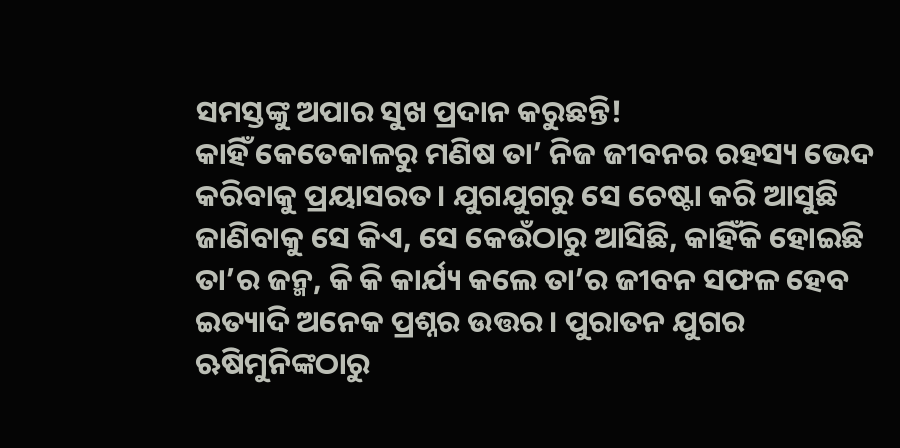ସମସ୍ତଙ୍କୁ ଅପାର ସୁଖ ପ୍ରଦାନ କରୁଛନ୍ତି!
କାହିଁ କେତେକାଳରୁ ମଣିଷ ତା’ ନିଜ ଜୀବନର ରହସ୍ୟ ଭେଦ କରିବାକୁ ପ୍ରୟାସରତ। ଯୁଗଯୁଗରୁ ସେ ଚେଷ୍ଟା କରି ଆସୁଛି ଜାଣିବାକୁ ସେ କିଏ, ସେ କେଉଁଠାରୁ ଆସିଛି, କାହିଁକି ହୋଇଛି ତା’ର ଜନ୍ମ, କି କି କାର୍ଯ୍ୟ କଲେ ତା’ର ଜୀବନ ସଫଳ ହେବ ଇତ୍ୟାଦି ଅନେକ ପ୍ରଶ୍ନର ଉତ୍ତର। ପୁରାତନ ଯୁଗର ଋଷିମୁନିଙ୍କଠାରୁ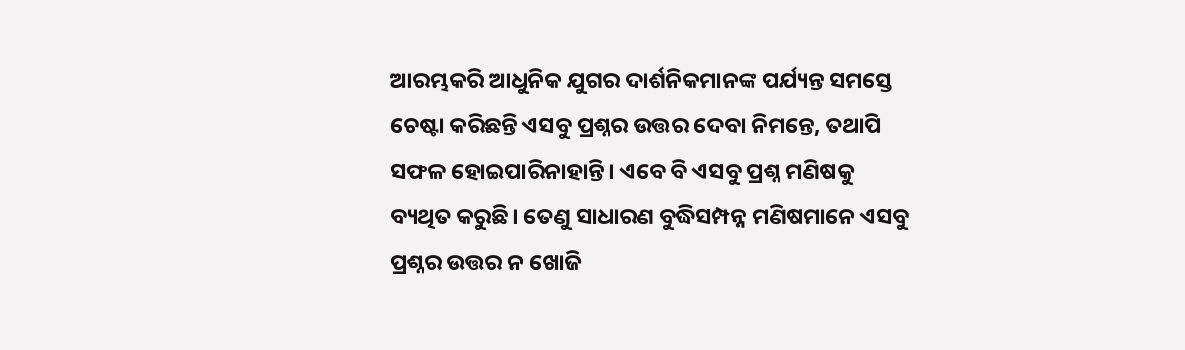ଆରମ୍ଭକରି ଆଧୁନିକ ଯୁଗର ଦାର୍ଶନିକମାନଙ୍କ ପର୍ଯ୍ୟନ୍ତ ସମସ୍ତେ ଚେଷ୍ଟା କରିଛନ୍ତି ଏସବୁ ପ୍ରଶ୍ନର ଉତ୍ତର ଦେବା ନିମନ୍ତେ, ତଥାପି ସଫଳ ହୋଇପାରିନାହାନ୍ତି। ଏବେ ବି ଏସବୁ ପ୍ରଶ୍ନ ମଣିଷକୁ ବ୍ୟଥିତ କରୁଛି। ତେଣୁ ସାଧାରଣ ବୁଦ୍ଧିସମ୍ପନ୍ନ ମଣିଷମାନେ ଏସବୁ ପ୍ରଶ୍ନର ଉତ୍ତର ନ ଖୋଜି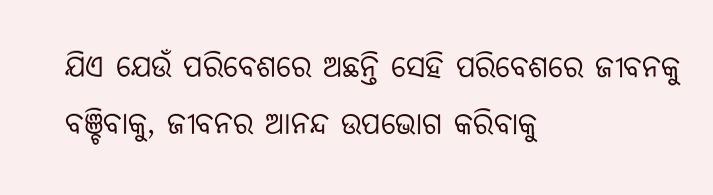ଯିଏ ଯେଉଁ ପରିବେଶରେ ଅଛନ୍ତି ସେହି ପରିବେଶରେ ଜୀବନକୁ ବଞ୍ଚିବାକୁ, ଜୀବନର ଆନନ୍ଦ ଉପଭୋଗ କରିବାକୁ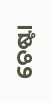ଚେଷ୍ଟା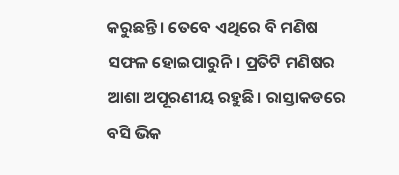କରୁଛନ୍ତି। ତେବେ ଏଥିରେ ବି ମଣିଷ ସଫଳ ହୋଇପାରୁନି। ପ୍ରତିଟି ମଣିଷର ଆଶା ଅପୂରଣୀୟ ରହୁଛି। ରାସ୍ତାକଡରେ ବସି ଭିକ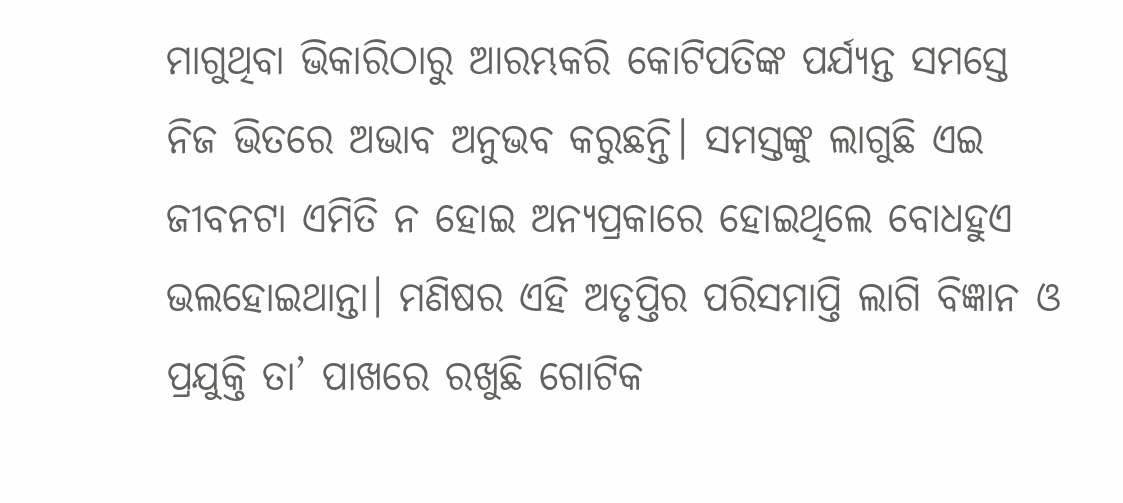ମାଗୁଥିବା ଭିକାରିଠାରୁ ଆରମ୍ଭକରି କୋଟିପତିଙ୍କ ପର୍ଯ୍ୟନ୍ତ ସମସ୍ତେ ନିଜ ଭିତରେ ଅଭାବ ଅନୁଭବ କରୁଛନ୍ତି। ସମସ୍ତଙ୍କୁ ଲାଗୁଛି ଏଇ ଜୀବନଟା ଏମିତି ନ ହୋଇ ଅନ୍ୟପ୍ରକାରେ ହୋଇଥିଲେ ବୋଧହୁଏ ଭଲହୋଇଥାନ୍ତା। ମଣିଷର ଏହି ଅତୃପ୍ତିର ପରିସମାପ୍ତି ଲାଗି ବିଜ୍ଞାନ ଓ ପ୍ରଯୁକ୍ତି ତା’ ପାଖରେ ରଖୁଛି ଗୋଟିକ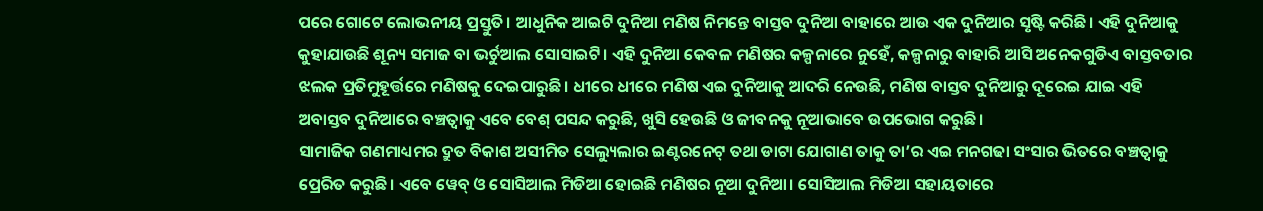ପରେ ଗୋଟେ ଲୋଭନୀୟ ପ୍ରସ୍ତୁତି। ଆଧୁନିକ ଆଇଟି ଦୁନିଆ ମଣିଷ ନିମନ୍ତେ ବାସ୍ତବ ଦୁନିଆ ବାହାରେ ଆଉ ଏକ ଦୁନିଆର ସୃଷ୍ଟି କରିଛି। ଏହି ଦୁନିଆକୁ କୁହାଯାଉଛି ଶୂନ୍ୟ ସମାଜ ବା ଭର୍ଚୁଆଲ ସୋସାଇଟି। ଏହି ଦୁନିଆ କେବଳ ମଣିଷର କଳ୍ପନାରେ ନୁହେଁ, କଳ୍ପନାରୁ ବାହାରି ଆସି ଅନେକଗୁଡିଏ ବାସ୍ତବତାର ଝଲକ ପ୍ରତିମୁହୂର୍ତ୍ତରେ ମଣିଷକୁ ଦେଇପାରୁଛି। ଧୀରେ ଧୀରେ ମଣିଷ ଏଇ ଦୁନିଆକୁ ଆଦରି ନେଉଛି, ମଣିଷ ବାସ୍ତବ ଦୁନିଆରୁ ଦୂରେଇ ଯାଇ ଏହି ଅବାସ୍ତବ ଦୁନିଆରେ ବଞ୍ଚତ୍ବାକୁ ଏବେ ବେଶ୍‌ ପସନ୍ଦ କରୁଛି, ଖୁସି ହେଉଛି ଓ ଜୀବନକୁ ନୂଆଭାବେ ଉପଭୋଗ କରୁଛି।
ସାମାଜିକ ଗଣମାଧ୍ୟମର ଦ୍ରୁତ ବିକାଶ ଅସୀମିତ ସେଲ୍ୟୁଲାର ଇଣ୍ଟରନେଟ୍‌ ତଥା ଡାଟା ଯୋଗାଣ ତାକୁ ତା’ର ଏଇ ମନଗଢା ସଂସାର ଭିତରେ ବଞ୍ଚତ୍ବାକୁ ପ୍ରେରିତ କରୁଛି। ଏବେ ୱେବ୍‌ ଓ ସୋସିଆଲ ମିଡିଆ ହୋଇଛି ମଣିଷର ନୂଆ ଦୁନିଆ। ସୋସିଆଲ ମିଡିଆ ସହାୟତାରେ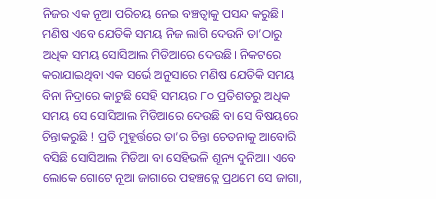ନିଜର ଏକ ନୂଆ ପରିଚୟ ନେଇ ବଞ୍ଚତ୍ବାକୁ ପସନ୍ଦ କରୁଛି। ମଣିଷ ଏବେ ଯେତିକି ସମୟ ନିଜ ଲାଗି ଦେଉନି ତା’ଠାରୁ ଅଧିକ ସମୟ ସୋସିଆଲ ମିଡିଆରେ ଦେଉଛି। ନିକଟରେ କରାଯାଇଥିବା ଏକ ସର୍ଭେ ଅନୁସାରେ ମଣିଷ ଯେତିକି ସମୟ ବିନା ନିଦ୍ରାରେ କାଟୁଛି ସେହି ସମୟର ୮୦ ପ୍ରତିଶତରୁ ଅଧିକ ସମୟ ସେ ସୋସିଆଲ ମିଡିଆରେ ଦେଉଛି ବା ସେ ବିଷୟରେ ଚିନ୍ତାକରୁଛି ! ପ୍ରତି ମୁହୂର୍ତ୍ତରେ ତା’ର ଚିନ୍ତା ଚେତନାକୁ ଆବୋରି ବସିଛି ସୋସିଆଲ ମିଡିଆ ବା ସେହିଭଳି ଶୂନ୍ୟ ଦୁନିଆ। ଏବେ ଲୋକେ ଗୋଟେ ନୂଆ ଜାଗାରେ ପହଞ୍ଚତ୍ଲେ ପ୍ରଥମେ ସେ ଜାଗା,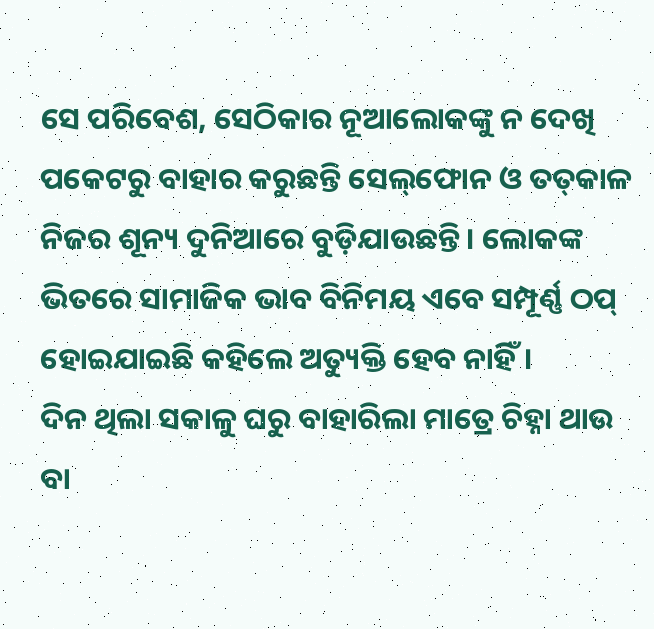ସେ ପରିବେଶ, ସେଠିକାର ନୂଆଲୋକଙ୍କୁ ନ ଦେଖି ପକେଟରୁ ବାହାର କରୁଛନ୍ତି ସେଲ୍‌ଫୋନ ଓ ତତ୍‌କାଳ ନିଜର ଶୂନ୍ୟ ଦୁନିଆରେ ବୁଡ଼ିଯାଉଛନ୍ତି। ଲୋକଙ୍କ ଭିତରେ ସାମାଜିକ ଭାବ ବିନିମୟ ଏବେ ସମ୍ପୂର୍ଣ୍ଣ ଠପ୍‌ ହୋଇଯାଇଛି କହିଲେ ଅତ୍ୟୁକ୍ତି ହେବ ନାହିଁ।
ଦିନ ଥିଲା ସକାଳୁ ଘରୁ ବାହାରିଲା ମାତ୍ରେ ଚିହ୍ନା ଥାଉ ବା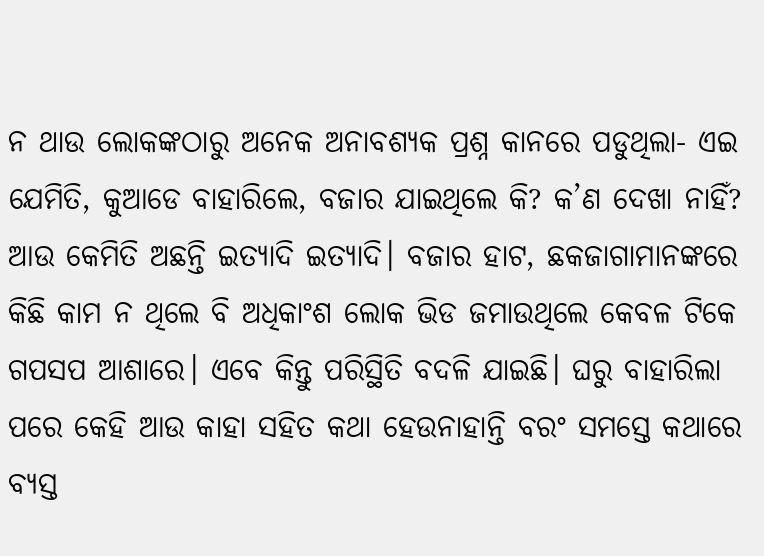ନ ଥାଉ ଲୋକଙ୍କଠାରୁ ଅନେକ ଅନାବଶ୍ୟକ ପ୍ରଶ୍ନ କାନରେ ପଡୁଥିଲା- ଏଇ ଯେମିତି, କୁଆଡେ ବାହାରିଲେ, ବଜାର ଯାଇଥିଲେ କି? କ’ଣ ଦେଖା ନାହିଁ?
ଆଉ କେମିତି ଅଛନ୍ତି ଇତ୍ୟାଦି ଇତ୍ୟାଦି। ବଜାର ହାଟ, ଛକଜାଗାମାନଙ୍କରେ କିଛି କାମ ନ ଥିଲେ ବି ଅଧିକାଂଶ ଲୋକ ଭିଡ ଜମାଉଥିଲେ କେବଳ ଟିକେ ଗପସପ ଆଶାରେ। ଏବେ କିନ୍ତୁ ପରିସ୍ଥିତି ବଦଳି ଯାଇଛି। ଘରୁ ବାହାରିଲା ପରେ କେହି ଆଉ କାହା ସହିତ କଥା ହେଉନାହାନ୍ତି ବରଂ ସମସ୍ତେ କଥାରେ ବ୍ୟସ୍ତ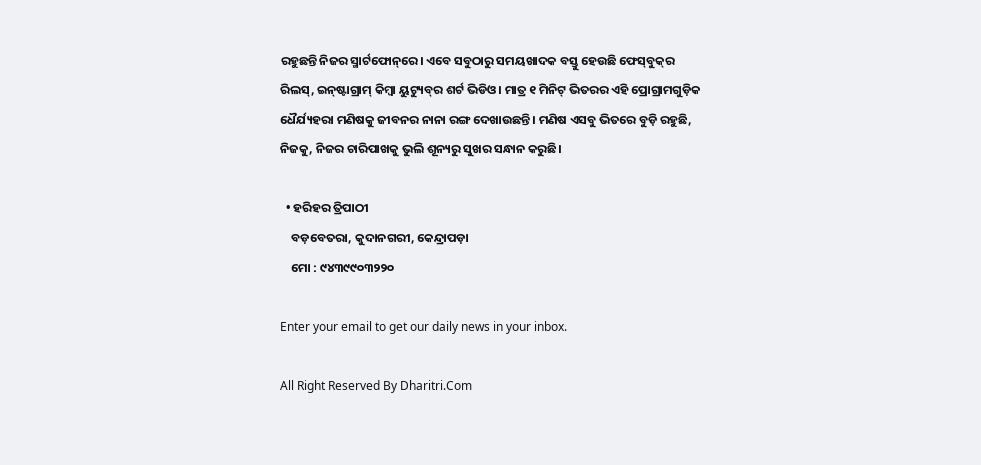ରହୁଛନ୍ତି ନିଜର ସ୍ମାର୍ଟଫୋନ୍‌ରେ। ଏବେ ସବୁଠାରୁ ସମୟଖାଦକ ବସ୍ତୁ ହେଉଛି ଫେସ୍‌ବୁକ୍‌ର ରିଲସ୍‌, ଇନ୍‌ଷ୍ଟାଗ୍ରାମ୍‌ କିମ୍ବା ୟୁଟ୍ୟୁବ୍‌ର ଶର୍ଟ ଭିଡିଓ। ମାତ୍ର ୧ ମିନିଟ୍‌ ଭିତରର ଏହି ପ୍ରୋଗ୍ରାମଗୁଡ଼ିକ ଧୈର୍ଯ୍ୟହରା ମଣିଷକୁ ଜୀବନର ନାନା ରଙ୍ଗ ଦେଖାଉଛନ୍ତି। ମଣିଷ ଏସବୁ ଭିତରେ ବୁଡ଼ି ରହୁଛି, ନିଜକୁ, ନିଜର ଚାରିପାଖକୁ ଭୁଲି ଶୂନ୍ୟରୁ ସୁଖର ସନ୍ଧାନ କରୁଛି।

  • ହରିହର ତ୍ରିପାଠୀ
    ବଡ଼ବେତରା, କୁଦାନଗରୀ, କେନ୍ଦ୍ରାପଡ଼ା
    ମୋ : ୯୪୩୯୯୦୩୨୨୦

Enter your email to get our daily news in your inbox.

All Right Reserved By Dharitri.Com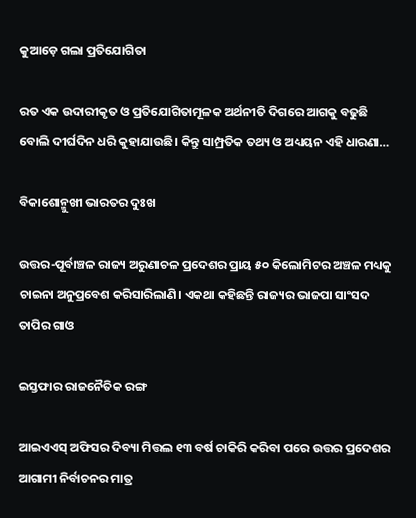କୁଆଡ଼େ ଗଲା ପ୍ରତିଯୋଗିତା

ରତ ଏକ ଉଦାରୀକୃତ ଓ ପ୍ରତିଯୋଗିତାମୂଳକ ଅର୍ଥନୀତି ଦିଗରେ ଆଗକୁ ବଢୁଛି ବୋଲି ଦୀର୍ଘଦିନ ଧରି କୁହାଯାଉଛି। କିନ୍ତୁ ସାମ୍ପ୍ରତିକ ତଥ୍ୟ ଓ ଅଧ୍ୟୟନ ଏହି ଧାରଣା…

ବିକାଶୋନ୍ମୁଖୀ ଭାରତର ଦୁଃଖ

ଉତ୍ତର-ପୂର୍ବାଞ୍ଚଳ ରାଜ୍ୟ ଅରୁଣାଚଳ ପ୍ରଦେଶର ପ୍ରାୟ ୫୦ କିଲୋମିଟର ଅଞ୍ଚଳ ମଧ୍ୟକୁ ଚାଇନା ଅନୁପ୍ରବେଶ କରିସାରିଲାଣି। ଏକଥା କହିଛନ୍ତି ରାଜ୍ୟର ଭାଜପା ସାଂସଦ ତାପିର ଗାଓ

ଇସ୍ତଫାର ରାଜନୈତିକ ରଙ୍ଗ

ଆଇଏଏସ୍‌ ଅଫିସର ଦିବ୍ୟା ମିତ୍ତଲ ୧୩ ବର୍ଷ ଚାକିରି କରିବା ପରେ ଉତ୍ତର ପ୍ରଦେଶର ଆଗାମୀ ନିର୍ବାଚନର ମାତ୍ର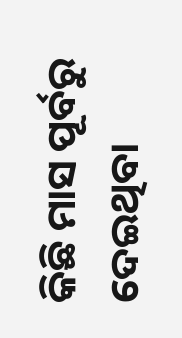କିଛି ମାସ ପୂର୍ବରୁ ଦେଇଥିବା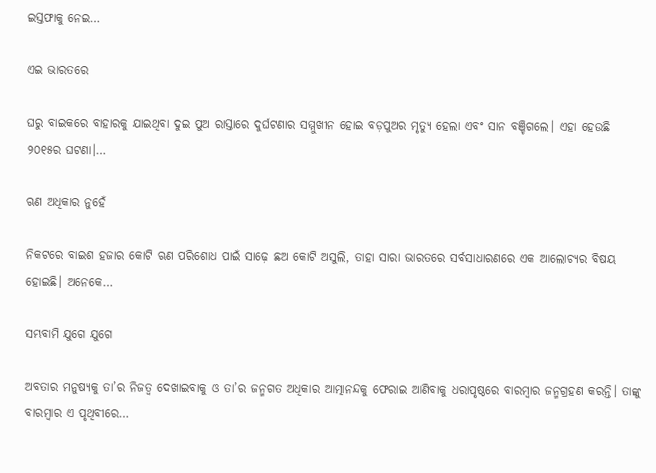ଇସ୍ତଫାକୁ ନେଇ…

ଏଇ ଭାରତରେ

ଘରୁ ବାଇକରେ ବାହାରକୁ ଯାଇଥିବା ଦୁଇ ପୁଅ ରାସ୍ତାରେ ଦୁର୍ଘଟଣାର ସମ୍ମୁଖୀନ ହୋଇ ବଡ଼ପୁଅର ମୃତ୍ୟୁ ହେଲା ଏବଂ ସାନ ବଞ୍ଚିଗଲେ। ଏହା ହେଉଛି ୨୦୧୫ର ଘଟଣା।…

ଋଣ ଅଧିକାର ନୁହେଁ

ନିକଟରେ ବାଇଶ ହଜାର କୋଟି ଋଣ ପରିଶୋଧ ପାଇଁ ସାଢ଼େ ଛଅ କୋଟି ଅସୁଲି, ତାହା ସାରା ଭାରତରେ ସର୍ବସାଧାରଣରେ ଏକ ଆଲୋଚ୍ୟର ବିଷୟ ହୋଇଛି। ଅନେକେ…

ସମ୍ଭବାମି ଯୁଗେ ଯୁଗେ

ଅବତାର ମନୁଷ୍ୟକୁ ତା’ର ନିଜତ୍ୱ ଦେଖାଇବାକୁ ଓ ତା’ର ଜନ୍ମଗତ ଅଧିକାର ଆତ୍ମାନନ୍ଦକୁ ଫେରାଇ ଆଣିବାକୁ ଧରାପୃଷ୍ଠରେ ବାରମ୍ବାର ଜନ୍ମଗ୍ରହଣ କରନ୍ତି। ତାଙ୍କୁ ବାରମ୍ବାର ଏ ପୃଥିବୀରେ…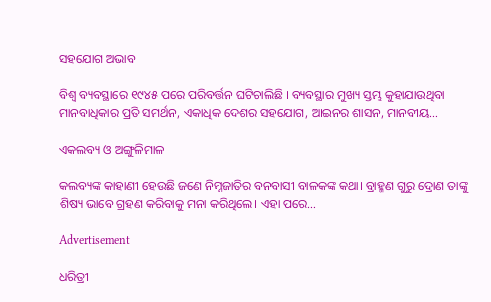ସହଯୋଗ ଅଭାବ

ବିଶ୍ୱ ବ୍ୟବସ୍ଥାରେ ୧୯୪୫ ପରେ ପରିବର୍ତ୍ତନ ଘଟିଚାଲିଛି । ବ୍ୟବସ୍ଥାର ମୁଖ୍ୟ ସ୍ତମ୍ଭ କୁହାଯାଉଥିବା ମାନବାଧିକାର ପ୍ରତି ସମର୍ଥନ, ଏକାଧିକ ଦେଶର ସହଯୋଗ, ଆଇନର ଶାସନ, ମାନବୀୟ…

ଏକଲବ୍ୟ ଓ ଅଙ୍ଗୁଳିମାଳ

କଲବ୍ୟଙ୍କ କାହାଣୀ ହେଉଛି ଜଣେ ନିମ୍ନଜାତିର ବନବାସୀ ବାଳକଙ୍କ କଥା। ବ୍ରାହ୍ମଣ ଗୁରୁ ଦ୍ରୋଣ ତାଙ୍କୁ ଶିଷ୍ୟ ଭାବେ ଗ୍ରହଣ କରିବାକୁ ମନା କରିଥିଲେ। ଏହା ପରେ…

Advertisement

ଧରିତ୍ରୀ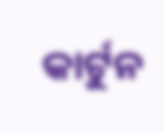କାର୍ଟୁନ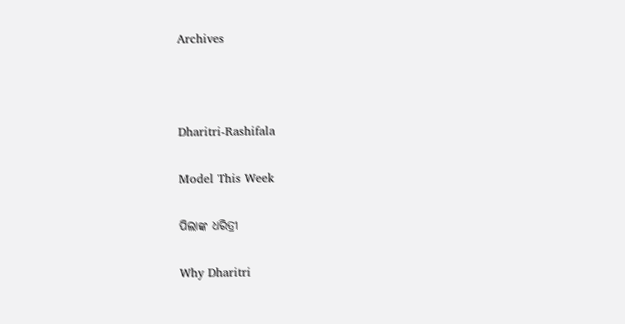Archives



Dharitri-Rashifala

Model This Week

ପିଲାଙ୍କ ଧରିତ୍ରୀ

Why Dharitri